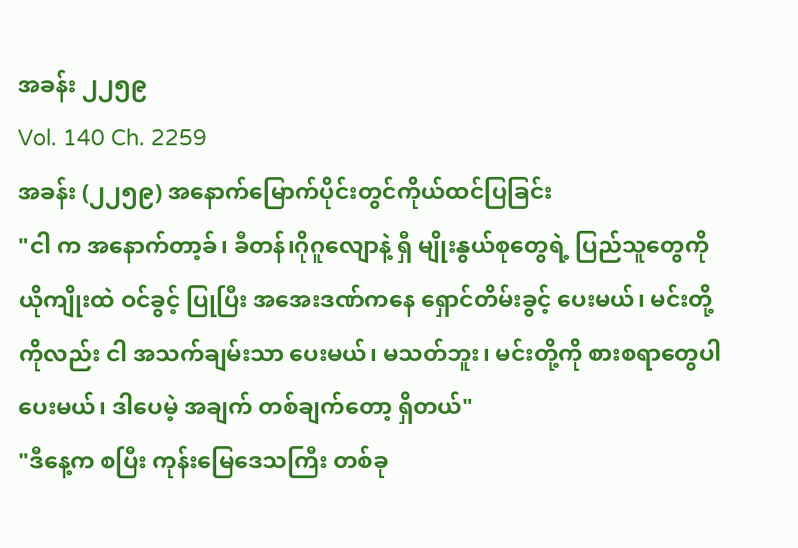အခန်း ၂၂၅၉
Vol. 140 Ch. 2259
အခန်း (၂၂၅၉) အနောက်မြောက်ပိုင်းတွင်ကိုယ်ထင်ပြခြင်း
"ငါ က အနောက်တာ့ခ်၊ ခီတန်၊ဂိုဂူလျောနဲ့ ရှီ မျိုးနွယ်စုတွေရဲ့ ပြည်သူတွေကို ယိုကျိုးထဲ ဝင်ခွင့် ပြုပြီး အအေးဒဏ်ကနေ ရှောင်တိမ်းခွင့် ပေးမယ်၊ မင်းတို့ကိုလည်း ငါ အသက်ချမ်းသာ ပေးမယ်၊ မသတ်ဘူး၊ မင်းတို့ကို စားစရာတွေပါ ပေးမယ်၊ ဒါပေမဲ့ အချက် တစ်ချက်တော့ ရှိတယ်"
"ဒီနေ့က စပြီး ကုန်းမြေဒေသကြီး တစ်ခု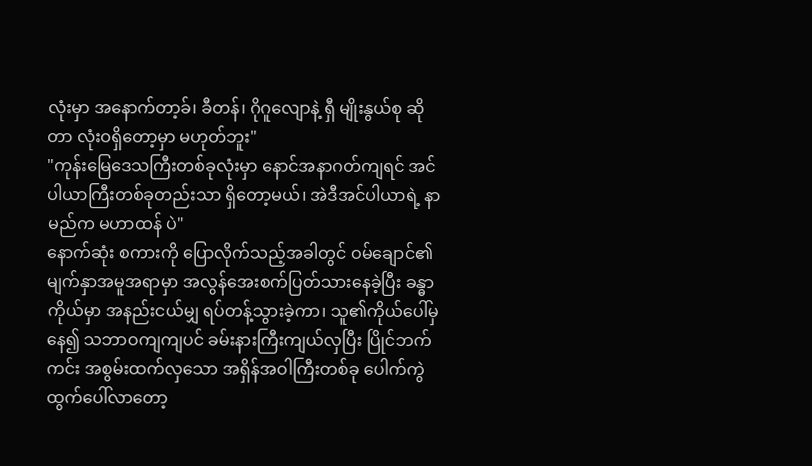လုံးမှာ အနောက်တာ့ခ်၊ ခီတန်၊ ဂိုဂူလျောနဲ့ ရှီ မျိုးနွယ်စု ဆိုတာ လုံးဝရှိတော့မှာ မဟုတ်ဘူး"
"ကုန်းမြေဒေသကြီးတစ်ခုလုံးမှာ နောင်အနာဂတ်ကျရင် အင်ပါယာကြီးတစ်ခုတည်းသာ ရှိတော့မယ်၊ အဲဒီအင်ပါယာရဲ့ နာမည်က မဟာထန် ပဲ"
နောက်ဆုံး စကားကို ပြောလိုက်သည့်အခါတွင် ဝမ်ချောင်၏မျက်နှာအမူအရာမှာ အလွန်အေးစက်ပြတ်သားနေခဲ့ပြီး ခန္ဓာကိုယ်မှာ အနည်းငယ်မျှ ရပ်တန့်သွားခဲ့ကာ၊ သူ၏ကိုယ်ပေါ်မှနေ၍ သဘာဝကျကျပင် ခမ်းနားကြီးကျယ်လှပြီး ပြိုင်ဘက်ကင်း အစွမ်းထက်လှသော အရှိန်အဝါကြီးတစ်ခု ပေါက်ကွဲထွက်ပေါ်လာတော့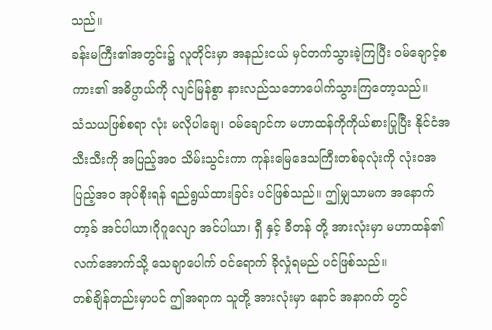သည်။
ခန်းမကြီး၏အတွင်း၌ လူတိုင်းမှာ အနည်းငယ် မှင်တက်သွားခဲ့ကြပြီး ဝမ်ချောင့်စကား၏ အဓိပ္ပာယ်ကို လျင်မြန်စွာ နားလည်သဘောပေါက်သွားကြတော့သည်။
သံသယဖြစ်စရာ လုံး မလိုပါချေ၊ ဝမ်ချောင်က မဟာထန်ကိုကိုယ်စားပြုပြီး နိုင်ငံအသီးသီးကို အပြည့်အဝ သိမ်းသွင်းကာ ကုန်းမြေဒေသကြီးတစ်ခုလုံးကို လုံးဝအပြည့်အဝ အုပ်စိုးရန် ရည်ရွယ်ထားခြင်း ပင်ဖြစ်သည်။ ဤမျှသာမက အနောက်တာ့ခ် အင်ပါယာ၊ဂိုဂူလျော အင်ပါယာ၊ ရှီ နှင့် ခီတန် တို့ အားလုံးမှာ မဟာထန်၏ လက်အောက်သို့ သေချာပေါက် ဝင်ရောက် ခိုလှုံရမည် ပင်ဖြစ်သည်။
တစ်ချိန်တည်းမှာပင် ဤအရာက သူတို့ အားလုံးမှာ နောင် အနာဂတ် တွင်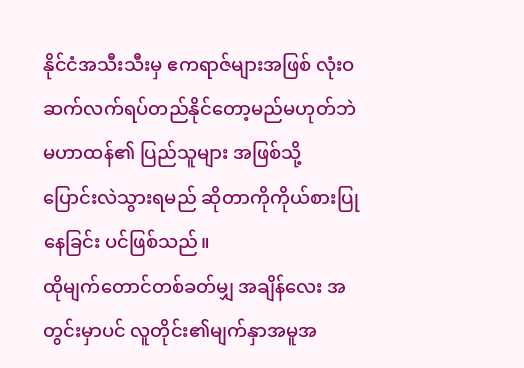နိုင်ငံအသီးသီးမှ ဧကရာဇ်များအဖြစ် လုံးဝဆက်လက်ရပ်တည်နိုင်တော့မည်မဟုတ်ဘဲ မဟာထန်၏ ပြည်သူများ အဖြစ်သို့ ပြောင်းလဲသွားရမည် ဆိုတာကိုကိုယ်စားပြုနေခြင်း ပင်ဖြစ်သည်။
ထိုမျက်တောင်တစ်ခတ်မျှ အချိန်လေး အတွင်းမှာပင် လူတိုင်း၏မျက်နှာအမူအ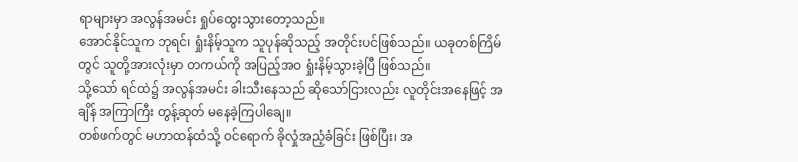ရာများမှာ အလွန်အမင်း ရှုပ်ထွေးသွားတော့သည်။
အောင်နိုင်သူက ဘုရင်၊ ရှုံးနိမ့်သူက သူပုန်ဆိုသည့် အတိုင်းပင်ဖြစ်သည်။ ယခုတစ်ကြိမ်တွင် သူတို့အားလုံးမှာ တကယ်ကို အပြည့်အဝ ရှုံးနိမ့်သွားခဲ့ပြီ ဖြစ်သည်။
သို့သော် ရင်ထဲ၌ အလွန်အမင်း ခါးသီးနေသည် ဆိုသော်ငြားလည်း လူတိုင်းအနေဖြင့် အချိန် အကြာကြီး တွန့်ဆုတ် မနေခဲ့ကြပါချေ။
တစ်ဖက်တွင် မဟာထန်ထံသို့ ဝင်ရောက် ခိုလှုံအညံ့ခံခြင်း ဖြစ်ပြီး၊ အ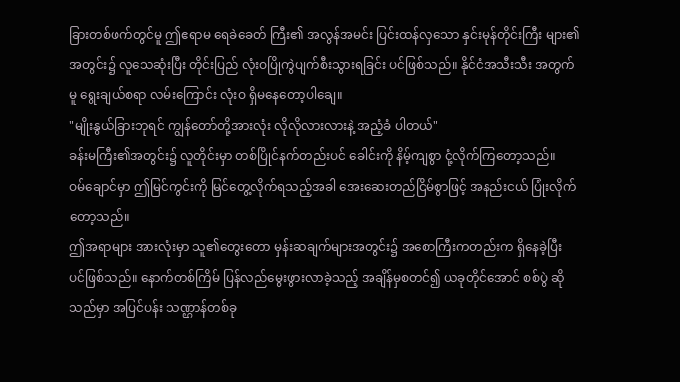ခြားတစ်ဖက်တွင်မူ ဤဧရာမ ရေခဲခေတ် ကြီး၏ အလွန်အမင်း ပြင်းထန်လှသော နှင်းမုန်တိုင်းကြီး များ၏ အတွင်း၌ လူသေဆုံးပြီး တိုင်းပြည် လုံးဝပြိုကွဲပျက်စီးသွားရခြင်း ပင်ဖြစ်သည်။ နိုင်ငံအသီးသီး အတွက်မူ ရွေးချယ်စရာ လမ်းကြောင်း လုံးဝ ရှိမနေတော့ပါချေ။
"မျိုးနွယ်ခြားဘုရင် ကျွန်တော်တို့အားလုံး လိုလိုလားလားနဲ့ အညံ့ခံ ပါတယ်"
ခန်းမကြီး၏အတွင်း၌ လူတိုင်းမှာ တစ်ပြိုင်နက်တည်းပင် ခေါင်းကို နိမ့်ကျစွာ ငုံ့လိုက်ကြတော့သည်။
ဝမ်ချောင်မှာ ဤမြင်ကွင်းကို မြင်တွေ့လိုက်ရသည့်အခါ အေးဆေးတည်ငြိမ်စွာဖြင့် အနည်းငယ် ပြုံးလိုက်တော့သည်။
ဤအရာများ အားလုံးမှာ သူ၏တွေးတော မှန်းဆချက်များအတွင်း၌ အစောကြီးကတည်းက ရှိနေခဲ့ပြီး ပင်ဖြစ်သည်။ နောက်တစ်ကြိမ် ပြန်လည်မွေးဖွားလာခဲ့သည့် အချိန်မှစတင်၍ ယခုတိုင်အောင် စစ်ပွဲ ဆိုသည်မှာ အပြင်ပန်း သဏ္ဌာန်တစ်ခု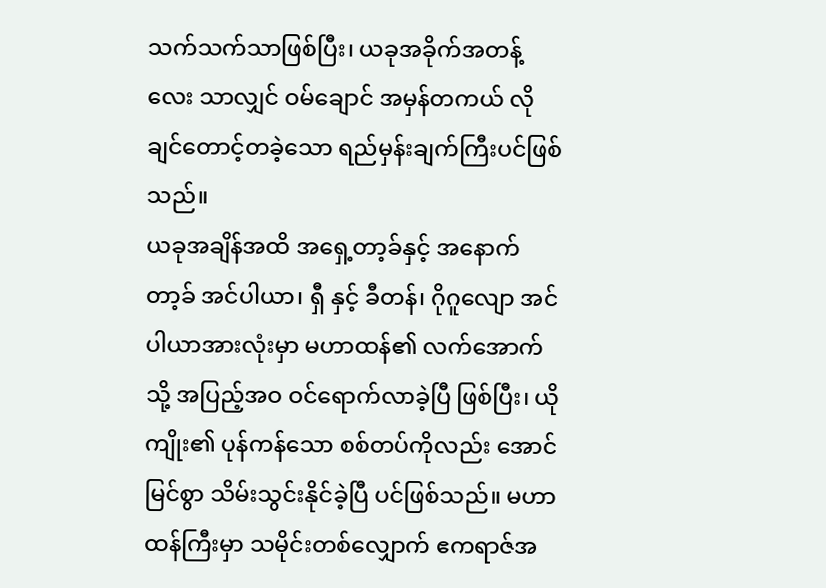သက်သက်သာဖြစ်ပြီး၊ ယခုအခိုက်အတန့်လေး သာလျှင် ဝမ်ချောင် အမှန်တကယ် လိုချင်တောင့်တခဲ့သော ရည်မှန်းချက်ကြီးပင်ဖြစ်သည်။
ယခုအချိန်အထိ အရှေ့တာ့ခ်နှင့် အနောက်တာ့ခ် အင်ပါယာ၊ ရှီ နှင့် ခီတန်၊ ဂိုဂူလျော အင်ပါယာအားလုံးမှာ မဟာထန်၏ လက်အောက်သို့ အပြည့်အဝ ဝင်ရောက်လာခဲ့ပြီ ဖြစ်ပြီး၊ ယိုကျိုး၏ ပုန်ကန်သော စစ်တပ်ကိုလည်း အောင်မြင်စွာ သိမ်းသွင်းနိုင်ခဲ့ပြီ ပင်ဖြစ်သည်။ မဟာထန်ကြီးမှာ သမိုင်းတစ်လျှောက် ဧကရာဇ်အ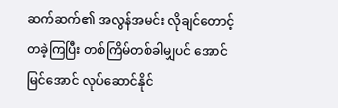ဆက်ဆက်၏ အလွန်အမင်း လိုချင်တောင့်တခဲ့ကြပြီး တစ်ကြိမ်တစ်ခါမျှပင် အောင်မြင်အောင် လုပ်ဆောင်နိုင်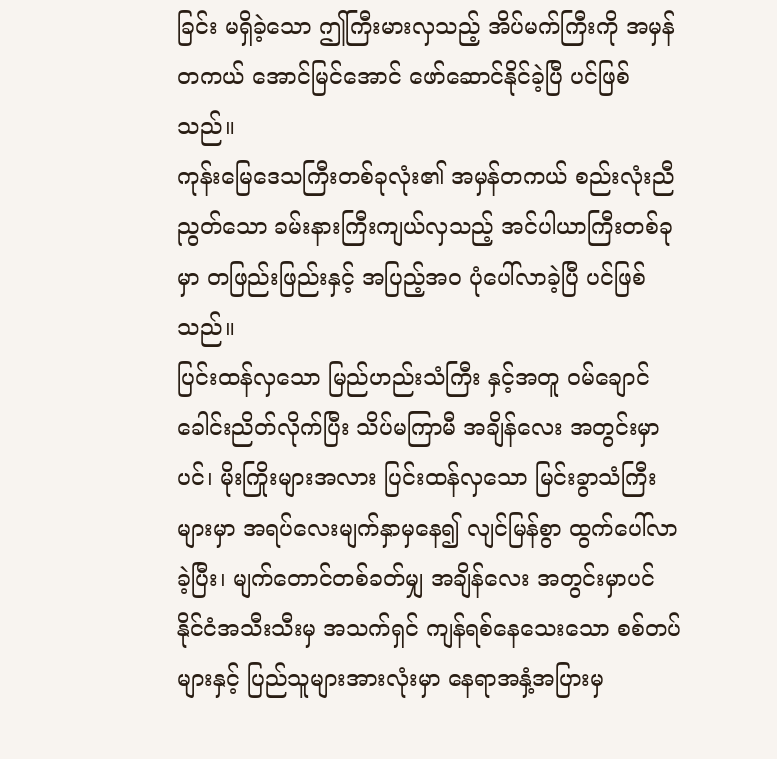ခြင်း မရှိခဲ့သော ဤကြီးမားလှသည့် အိပ်မက်ကြီးကို အမှန်တကယ် အောင်မြင်အောင် ဖော်ဆောင်နိုင်ခဲ့ပြီ ပင်ဖြစ်သည်။
ကုန်းမြေဒေသကြီးတစ်ခုလုံး၏ အမှန်တကယ် စည်းလုံးညီညွတ်သော ခမ်းနားကြီးကျယ်လှသည့် အင်ပါယာကြီးတစ်ခုမှာ တဖြည်းဖြည်းနှင့် အပြည့်အဝ ပုံပေါ်လာခဲ့ပြီ ပင်ဖြစ်သည်။
ပြင်းထန်လှသော မြည်ဟည်းသံကြီး နှင့်အတူ ဝမ်ချောင်ခေါင်းညိတ်လိုက်ပြီး သိပ်မကြာမီ အချိန်လေး အတွင်းမှာပင်၊ မိုးကြိုးများအလား ပြင်းထန်လှသော မြင်းခွာသံကြီးများမှာ အရပ်လေးမျက်နှာမှနေ၍ လျင်မြန်စွာ ထွက်ပေါ်လာခဲ့ပြီး၊ မျက်တောင်တစ်ခတ်မျှ အချိန်လေး အတွင်းမှာပင် နိုင်ငံအသီးသီးမှ အသက်ရှင် ကျန်ရစ်နေသေးသော စစ်တပ် များနှင့် ပြည်သူများအားလုံးမှာ နေရာအနှံ့အပြားမှ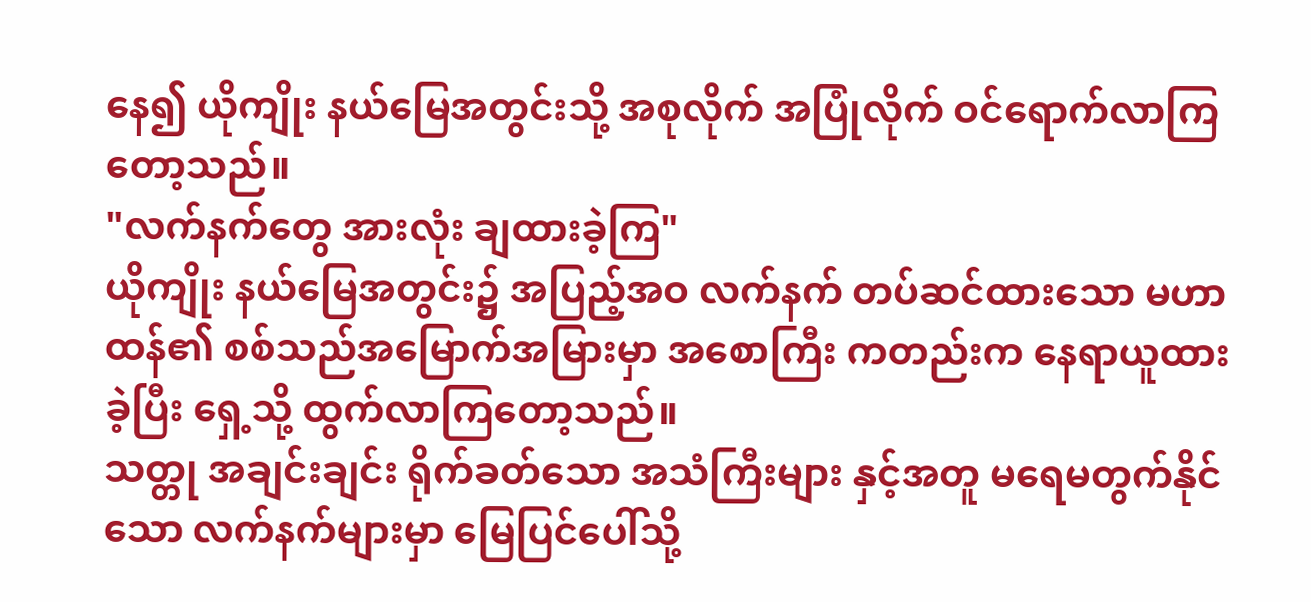နေ၍ ယိုကျိုး နယ်မြေအတွင်းသို့ အစုလိုက် အပြုံလိုက် ဝင်ရောက်လာကြတော့သည်။
"လက်နက်တွေ အားလုံး ချထားခဲ့ကြ"
ယိုကျိုး နယ်မြေအတွင်း၌ အပြည့်အဝ လက်နက် တပ်ဆင်ထားသော မဟာထန်၏ စစ်သည်အမြောက်အမြားမှာ အစောကြီး ကတည်းက နေရာယူထားခဲ့ပြီး ရှေ့သို့ ထွက်လာကြတော့သည်။
သတ္တု အချင်းချင်း ရိုက်ခတ်သော အသံကြီးများ နှင့်အတူ မရေမတွက်နိုင်သော လက်နက်များမှာ မြေပြင်ပေါ်သို့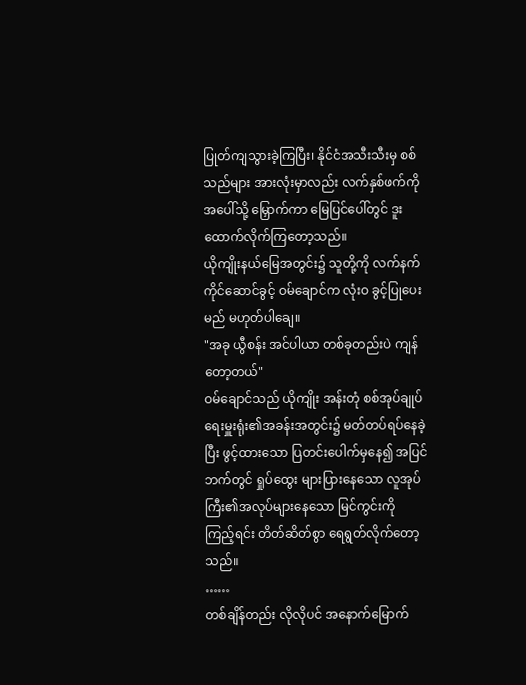ပြုတ်ကျသွားခဲ့ကြပြီး၊ နိုင်ငံအသီးသီးမှ စစ်သည်များ အားလုံးမှာလည်း လက်နှစ်ဖက်ကို အပေါ်သို့ မြှောက်ကာ မြေပြင်ပေါ်တွင် ဒူးထောက်လိုက်ကြတော့သည်။
ယိုကျိုးနယ်မြေအတွင်း၌ သူတို့ကို လက်နက်ကိုင်ဆောင်ခွင့် ဝမ်ချောင်က လုံးဝ ခွင့်ပြုပေးမည် မဟုတ်ပါချေ။
"အခု ယွီစန်း အင်ပါယာ တစ်ခုတည်းပဲ ကျန်တော့တယ်"
ဝမ်ချောင်သည် ယိုကျိုး အန်းတုံ စစ်အုပ်ချုပ်ရေးမှူးရုံး၏အခန်းအတွင်း၌ မတ်တပ်ရပ်နေခဲ့ပြီး ဖွင့်ထားသော ပြတင်းပေါက်မှနေ၍ အပြင်ဘက်တွင် ရှုပ်ထွေး များပြားနေသော လူအုပ်ကြီး၏အလုပ်များနေသော မြင်ကွင်းကို ကြည့်ရင်း တိတ်ဆိတ်စွာ ရေရွတ်လိုက်တော့သည်။
……
တစ်ချိန်တည်း လိုလိုပင် အနောက်မြောက်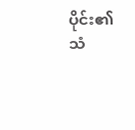ပိုင်း၏ သံ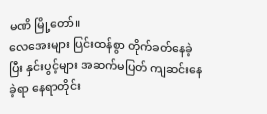မဏိ မြို့တော်။
လေအေးများ ပြင်းထန်စွာ တိုက်ခတ်နေခဲ့ပြီး နှင်းပွင့်များ အဆက်မပြတ် ကျဆင်းနေခဲ့ရာ နေရာတိုင်း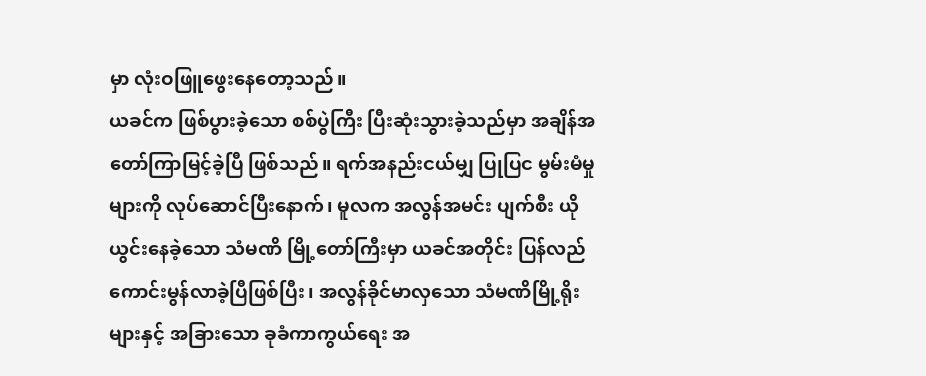မှာ လုံးဝဖြူဖွေးနေတော့သည်။
ယခင်က ဖြစ်ပွားခဲ့သော စစ်ပွဲကြီး ပြီးဆုံးသွားခဲ့သည်မှာ အချိန်အတော်ကြာမြင့်ခဲ့ပြီ ဖြစ်သည်။ ရက်အနည်းငယ်မျှ ပြုပြင မွမ်းမံမှုများကို လုပ်ဆောင်ပြီးနောက်၊ မူလက အလွန်အမင်း ပျက်စီး ယိုယွင်းနေခဲ့သော သံမဏိ မြို့တော်ကြီးမှာ ယခင်အတိုင်း ပြန်လည်ကောင်းမွန်လာခဲ့ပြီဖြစ်ပြီး၊ အလွန်ခိုင်မာလှသော သံမဏိမြို့ရိုးများနှင့် အခြားသော ခုခံကာကွယ်ရေး အ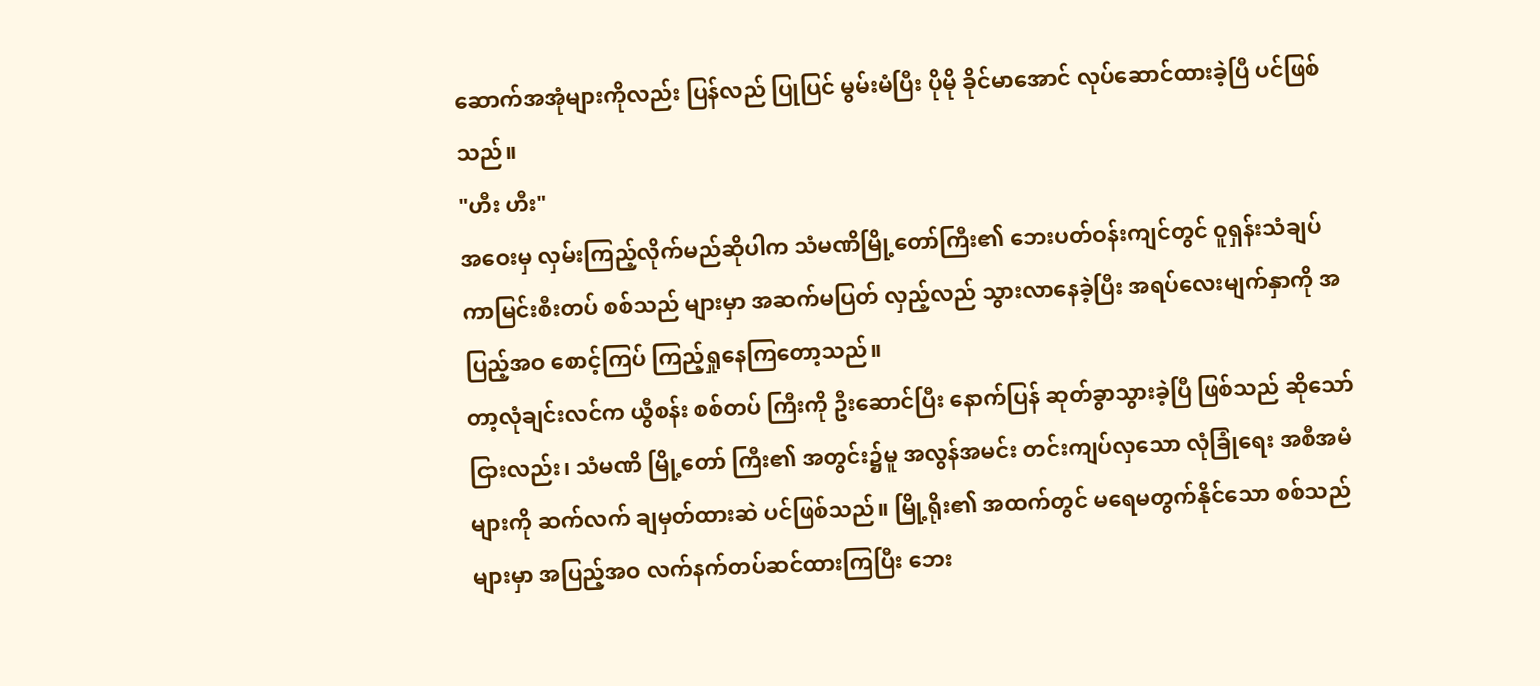ဆောက်အအုံများကိုလည်း ပြန်လည် ပြုပြင် မွမ်းမံပြီး ပိုမို ခိုင်မာအောင် လုပ်ဆောင်ထားခဲ့ပြီ ပင်ဖြစ်သည်။
"ဟီး ဟီး"
အဝေးမှ လှမ်းကြည့်လိုက်မည်ဆိုပါက သံမဏိမြို့တော်ကြီး၏ ဘေးပတ်ဝန်းကျင်တွင် ဝူရှန်းသံချပ်ကာမြင်းစီးတပ် စစ်သည် များမှာ အဆက်မပြတ် လှည့်လည် သွားလာနေခဲ့ပြီး အရပ်လေးမျက်နှာကို အပြည့်အဝ စောင့်ကြပ် ကြည့်ရှုနေကြတော့သည်။
တာ့လုံချင်းလင်က ယွီစန်း စစ်တပ် ကြီးကို ဦးဆောင်ပြီး နောက်ပြန် ဆုတ်ခွာသွားခဲ့ပြီ ဖြစ်သည် ဆိုသော်ငြားလည်း၊ သံမဏိ မြို့တော် ကြီး၏ အတွင်း၌မူ အလွန်အမင်း တင်းကျပ်လှသော လုံခြုံရေး အစီအမံ များကို ဆက်လက် ချမှတ်ထားဆဲ ပင်ဖြစ်သည်။ မြို့ရိုး၏ အထက်တွင် မရေမတွက်နိုင်သော စစ်သည်များမှာ အပြည့်အဝ လက်နက်တပ်ဆင်ထားကြပြီး ဘေး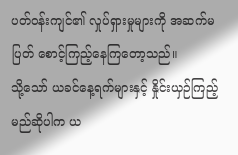ပတ်ဝန်းကျင်၏ လှုပ်ရှားမှုများကို အဆက်မပြတ် စောင့်ကြည့်နေကြတော့သည်။
သို့သော် ယခင်နေ့ရက်များနှင့် နှိုင်းယှဉ်ကြည့်မည်ဆိုပါက ယ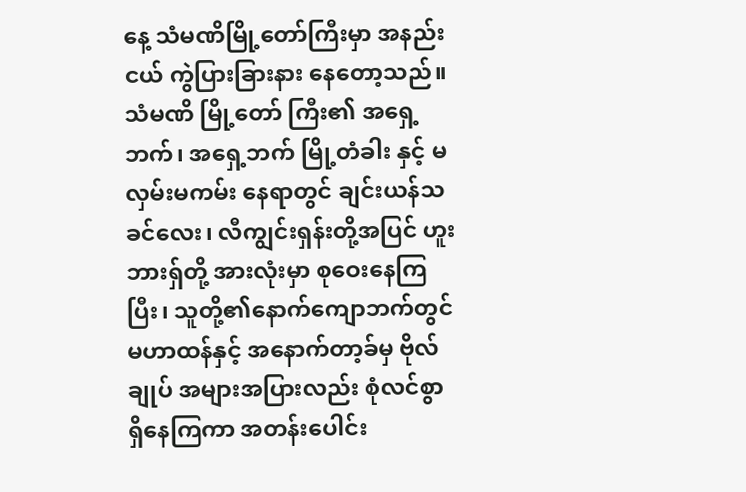နေ့ သံမဏိမြို့တော်ကြီးမှာ အနည်းငယ် ကွဲပြားခြားနား နေတော့သည်။
သံမဏိ မြို့တော် ကြီး၏ အရှေ့ဘက်၊ အရှေ့ဘက် မြို့တံခါး နှင့် မလှမ်းမကမ်း နေရာတွင် ချင်းယန်သခင်လေး၊ လီကျွင်းရှန်းတို့အပြင် ဟူးဘားရှ်တို့ အားလုံးမှာ စုဝေးနေကြပြီး၊ သူတို့၏နောက်ကျောဘက်တွင် မဟာထန်နှင့် အနောက်တာ့ခ်မှ ဗိုလ်ချုပ် အများအပြားလည်း စုံလင်စွာ ရှိနေကြကာ အတန်းပေါင်း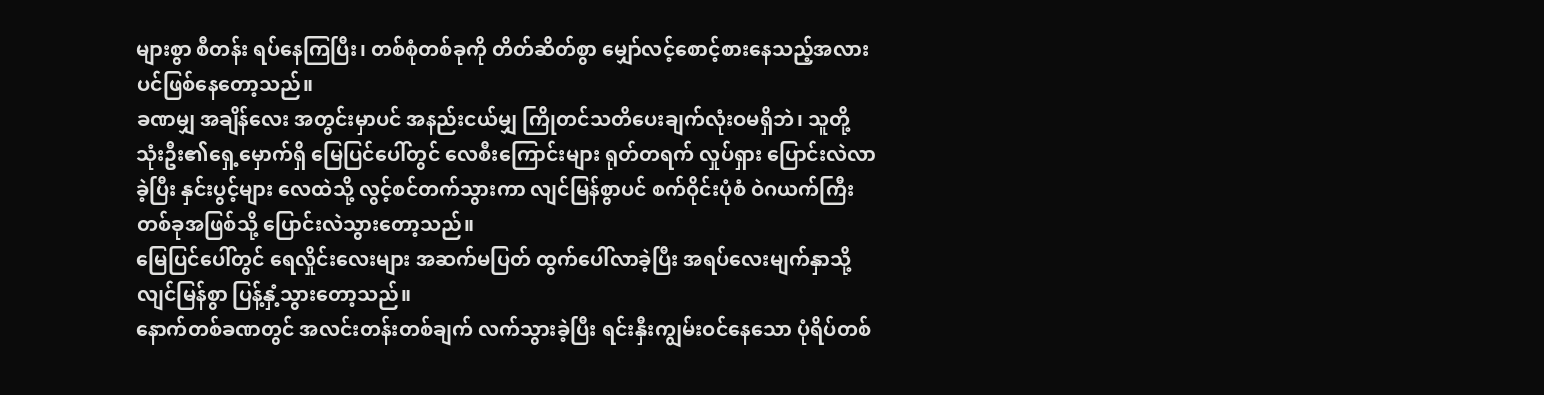များစွာ စီတန်း ရပ်နေကြပြီး၊ တစ်စုံတစ်ခုကို တိတ်ဆိတ်စွာ မျှော်လင့်စောင့်စားနေသည့်အလားပင်ဖြစ်နေတော့သည်။
ခဏမျှ အချိန်လေး အတွင်းမှာပင် အနည်းငယ်မျှ ကြိုတင်သတိပေးချက်လုံးဝမရှိဘဲ၊ သူတို့သုံးဦး၏ရှေ့မှောက်ရှိ မြေပြင်ပေါ်တွင် လေစီးကြောင်းများ ရုတ်တရက် လှုပ်ရှား ပြောင်းလဲလာခဲ့ပြီး နှင်းပွင့်များ လေထဲသို့ လွင့်စင်တက်သွားကာ လျင်မြန်စွာပင် စက်ဝိုင်းပုံစံ ဝဲဂယက်ကြီးတစ်ခုအဖြစ်သို့ ပြောင်းလဲသွားတော့သည်။
မြေပြင်ပေါ်တွင် ရေလှိုင်းလေးများ အဆက်မပြတ် ထွက်ပေါ်လာခဲ့ပြီး အရပ်လေးမျက်နှာသို့ လျင်မြန်စွာ ပြန့်နှံ့သွားတော့သည်။
နောက်တစ်ခဏတွင် အလင်းတန်းတစ်ချက် လက်သွားခဲ့ပြီး ရင်းနှီးကျွမ်းဝင်နေသော ပုံရိပ်တစ်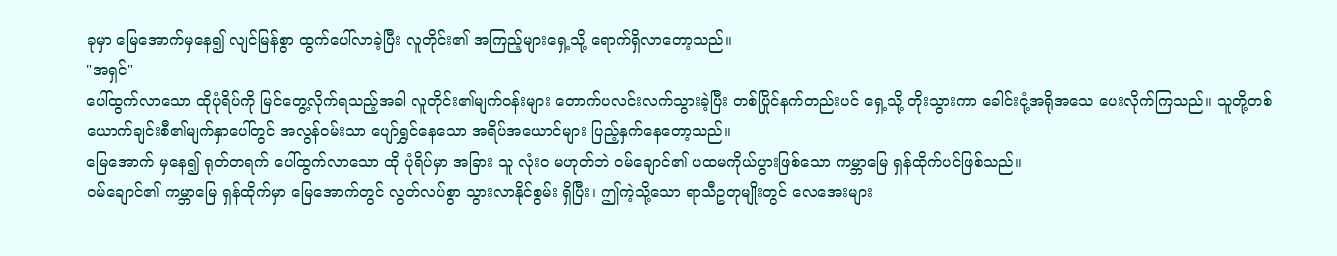ခုမှာ မြေအောက်မှနေ၍ လျင်မြန်စွာ ထွက်ပေါ်လာခဲ့ပြီး လူတိုင်း၏ အကြည့်များရှေ့သို့ ရောက်ရှိလာတော့သည်။
"အရှင်"
ပေါ်ထွက်လာသော ထိုပုံရိပ်ကို မြင်တွေ့လိုက်ရသည့်အခါ လူတိုင်း၏မျက်ဝန်းများ တောက်ပလင်းလက်သွားခဲ့ပြီး တစ်ပြိုင်နက်တည်းပင် ရှေ့သို့ တိုးသွားကာ ခေါင်းငုံ့အရိုအသေ ပေးလိုက်ကြသည်။ သူတို့တစ်ယောက်ချင်းစီ၏မျက်နှာပေါ်တွင် အလွန်ဝမ်းသာ ပျော်ရွှင်နေသော အရိပ်အယောင်များ ပြည့်နှက်နေတော့သည်။
မြေအောက် မှနေ၍ ရုတ်တရက် ပေါ်ထွက်လာသော ထို ပုံရိပ်မှာ အခြား သူ လုံးဝ မဟုတ်ဘဲ ဝမ်ချောင်၏ ပထမကိုယ်ပွားဖြစ်သော ကမ္ဘာမြေ ရှန်ထိုက်ပင်ဖြစ်သည်။
ဝမ်ချောင်၏ ကမ္ဘာမြေ ရှန်ထိုက်မှာ မြေအောက်တွင် လွတ်လပ်စွာ သွားလာနိုင်စွမ်း ရှိပြီး၊ ဤကဲ့သို့သော ရာသီဥတုမျိုးတွင် လေအေးများ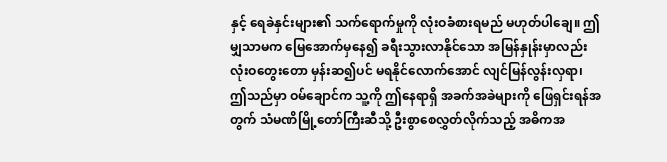နှင့် ရေခဲနှင်းများ၏ သက်ရောက်မှုကို လုံးဝခံစားရမည် မဟုတ်ပါချေ။ ဤမျှသာမက မြေအောက်မှနေ၍ ခရီးသွားလာနိုင်သော အမြန်နှုန်းမှာလည်း လုံးဝတွေးတော မှန်းဆ၍ပင် မရနိုင်လောက်အောင် လျင်မြန်လွန်းလှရာ၊ ဤသည်မှာ ဝမ်ချောင်က သူ့ကို ဤနေရာရှိ အခက်အခဲများကို ဖြေရှင်းရန်အတွက် သံမဏိမြို့တော်ကြီးဆီသို့ ဦးစွာစေလွှတ်လိုက်သည့် အဓိကအ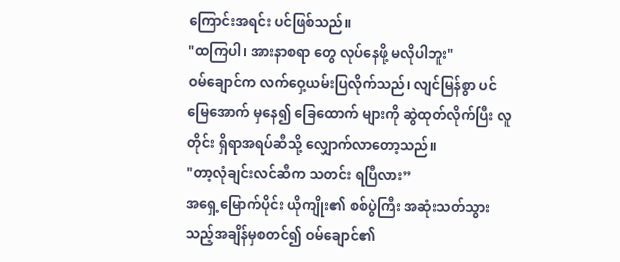ကြောင်းအရင်း ပင်ဖြစ်သည်။
"ထကြပါ၊ အားနာစရာ တွေ လုပ်နေဖို့ မလိုပါဘူး"
ဝမ်ချောင်က လက်ဝှေ့ယမ်းပြလိုက်သည်၊ လျင်မြန်စွာ ပင် မြေအောက် မှနေ၍ ခြေထောက် များကို ဆွဲထုတ်လိုက်ပြီး လူတိုင်း ရှိရာအရပ်ဆီသို့ လျှောက်လာတော့သည်။
"တာ့လုံချင်းလင်ဆီက သတင်း ရပြီလား”
အရှေ့မြောက်ပိုင်း ယိုကျိုး၏ စစ်ပွဲကြီး အဆုံးသတ်သွားသည့်အချိန်မှစတင်၍ ဝမ်ချောင်၏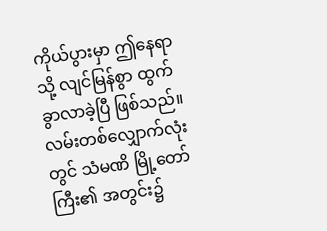ကိုယ်ပွားမှာ ဤနေရာသို့ လျင်မြန်စွာ ထွက်ခွာလာခဲ့ပြီ ဖြစ်သည်။
လမ်းတစ်လျှောက်လုံးတွင် သံမဏိ မြို့တော်ကြီး၏ အတွင်း၌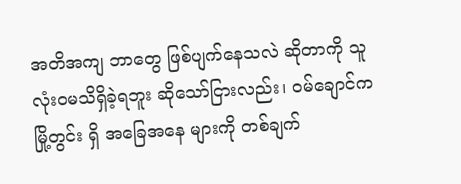အတိအကျ ဘာတွေ ဖြစ်ပျက်နေသလဲ ဆိုတာကို သူ လုံးဝမသိရှိခဲ့ရဘူး ဆိုသော်ငြားလည်း၊ ဝမ်ချောင်က မြို့တွင်း ရှိ အခြေအနေ များကို တစ်ချက်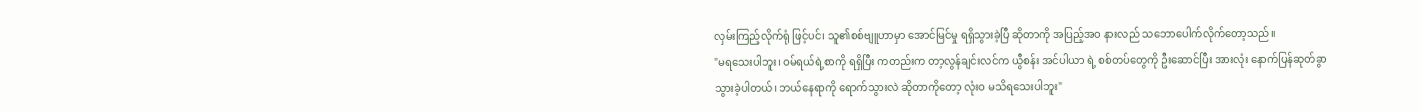လှမ်းကြည့်လိုက်ရုံ ဖြင့်ပင်၊ သူ၏စစ်ဗျူဟာမှာ အောင်မြင်မှု ရရှိသွားခဲ့ပြီ ဆိုတာကို အပြည့်အဝ နားလည် သဘောပေါက်လိုက်တော့သည်။
"မရသေးပါဘူး၊ ဝမ်ရယ်ရဲ့စာကို ရရှိပြီး ကတည်းက တာ့လွန်ချင်းလင်က ယွီစန်း အင်ပါယာ ရဲ့ စစ်တပ်တွေကို ဦးဆောင်ပြီး အားလုံး နောက်ပြန်ဆုတ်ခွာသွားခဲ့ပါတယ်၊ ဘယ်နေရာကို ရောက်သွားလဲ ဆိုတာကိုတော့ လုံးဝ မသိရသေးပါဘူး"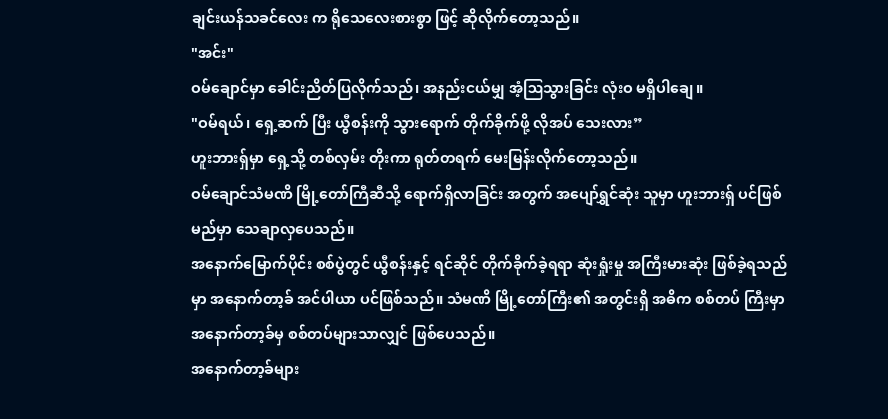ချင်းယန်သခင်လေး က ရိုသေလေးစားစွာ ဖြင့် ဆိုလိုက်တော့သည်။
"အင်း"
ဝမ်ချောင်မှာ ခေါင်းညိတ်ပြလိုက်သည်၊ အနည်းငယ်မျှ အံ့ဩသွားခြင်း လုံးဝ မရှိပါချေ။
"ဝမ်ရယ်၊ ရှေ့ဆက် ပြီး ယွီစန်းကို သွားရောက် တိုက်ခိုက်ဖို့ လိုအပ် သေးလား”
ဟူးဘားရှ်မှာ ရှေ့သို့ တစ်လှမ်း တိုးကာ ရုတ်တရက် မေးမြန်းလိုက်တော့သည်။
ဝမ်ချောင်သံမဏိ မြို့တော်ကြီဆီသို့ ရောက်ရှိလာခြင်း အတွက် အပျော်ရွှင်ဆုံး သူမှာ ဟူးဘားရှ် ပင်ဖြစ်မည်မှာ သေချာလှပေသည်။
အနောက်မြောက်ပိုင်း စစ်ပွဲတွင် ယွီစန်းနှင့် ရင်ဆိုင် တိုက်ခိုက်ခဲ့ရရာ ဆုံးရှုံးမှု အကြီးမားဆုံး ဖြစ်ခဲ့ရသည်မှာ အနောက်တာ့ခ် အင်ပါယာ ပင်ဖြစ်သည်။ သံမဏိ မြို့တော်ကြီး၏ အတွင်းရှိ အဓိက စစ်တပ် ကြီးမှာ အနောက်တာ့ခ်မှ စစ်တပ်များသာလျှင် ဖြစ်ပေသည်။
အနောက်တာ့ခ်များ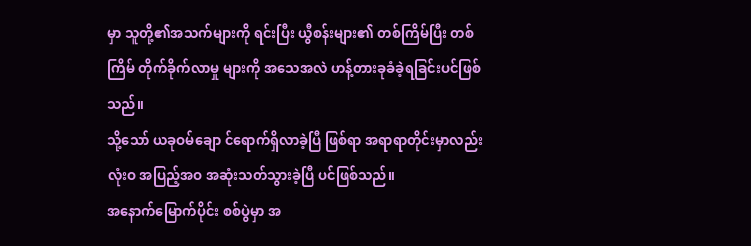မှာ သူတို့၏အသက်များကို ရင်းပြီး ယွီစန်းများ၏ တစ်ကြိမ်ပြီး တစ်ကြိမ် တိုက်ခိုက်လာမှု များကို အသေအလဲ ဟန့်တားခုခံခဲ့ရခြင်းပင်ဖြစ်သည်။
သို့သော် ယခုဝမ်ချော င်ရောက်ရှိလာခဲ့ပြီ ဖြစ်ရာ အရာရာတိုင်းမှာလည်း လုံးဝ အပြည့်အဝ အဆုံးသတ်သွားခဲ့ပြီ ပင်ဖြစ်သည်။
အနောက်မြောက်ပိုင်း စစ်ပွဲမှာ အ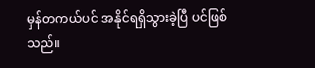မှန်တကယ်ပင် အနိုင်ရရှိသွားခဲ့ပြီ ပင်ဖြစ်သည်။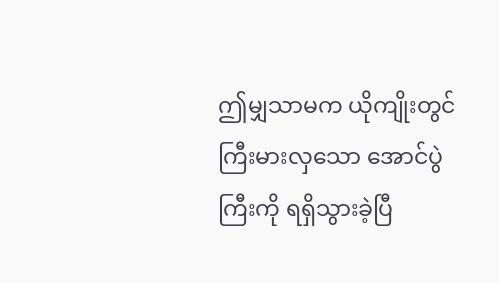ဤမျှသာမက ယိုကျိုးတွင် ကြီးမားလှသော အောင်ပွဲကြီးကို ရရှိသွားခဲ့ပြီ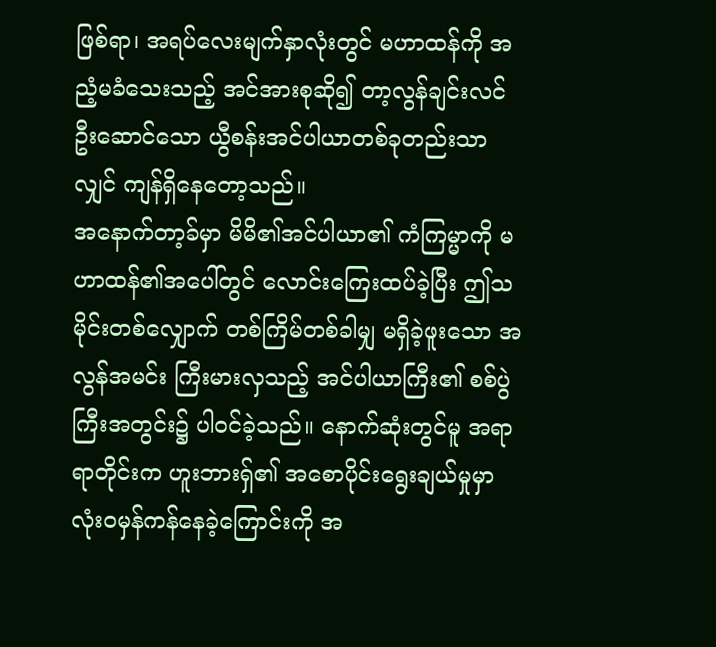ဖြစ်ရာ၊ အရပ်လေးမျက်နှာလုံးတွင် မဟာထန်ကို အညံ့မခံသေးသည့် အင်အားစုဆို၍ တာ့လွန်ချင်းလင် ဦးဆောင်သော ယွီစန်းအင်ပါယာတစ်ခုတည်းသာလျှင် ကျန်ရှိနေတော့သည်။
အနောက်တာ့ခ်မှာ မိမိ၏အင်ပါယာ၏ ကံကြမ္မာကို မဟာထန်၏အပေါ်တွင် လောင်းကြေးထပ်ခဲ့ပြီး ဤသမိုင်းတစ်လျှောက် တစ်ကြိမ်တစ်ခါမျှ မရှိခဲ့ဖူးသော အလွန်အမင်း ကြီးမားလှသည့် အင်ပါယာကြီး၏ စစ်ပွဲကြီးအတွင်း၌ ပါဝင်ခဲ့သည်။ နောက်ဆုံးတွင်မူ အရာရာတိုင်းက ဟူးဘားရှ်၏ အစောပိုင်းရွေးချယ်မှုမှာ လုံးဝမှန်ကန်နေခဲ့ကြောင်းကို အ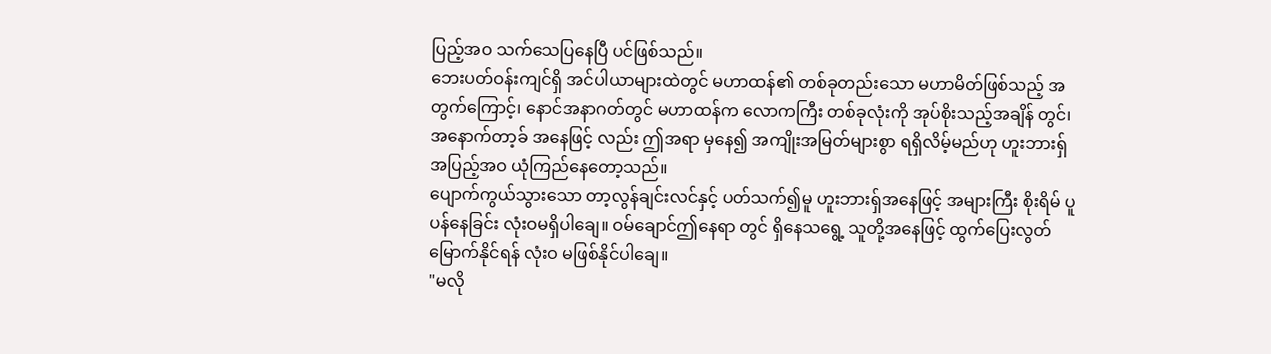ပြည့်အဝ သက်သေပြနေပြီ ပင်ဖြစ်သည်။
ဘေးပတ်ဝန်းကျင်ရှိ အင်ပါယာများထဲတွင် မဟာထန်၏ တစ်ခုတည်းသော မဟာမိတ်ဖြစ်သည့် အတွက်ကြောင့်၊ နောင်အနာဂတ်တွင် မဟာထန်က လောကကြီး တစ်ခုလုံးကို အုပ်စိုးသည့်အချိန် တွင်၊ အနောက်တာ့ခ် အနေဖြင့် လည်း ဤအရာ မှနေ၍ အကျိုးအမြတ်များစွာ ရရှိလိမ့်မည်ဟု ဟူးဘားရှ် အပြည့်အဝ ယုံကြည်နေတော့သည်။
ပျောက်ကွယ်သွားသော တာ့လွန်ချင်းလင်နှင့် ပတ်သက်၍မူ ဟူးဘားရှ်အနေဖြင့် အများကြီး စိုးရိမ် ပူပန်နေခြင်း လုံးဝမရှိပါချေ။ ဝမ်ချောင်ဤနေရာ တွင် ရှိနေသရွေ့ သူတို့အနေဖြင့် ထွက်ပြေးလွတ်မြောက်နိုင်ရန် လုံးဝ မဖြစ်နိုင်ပါချေ။
"မလို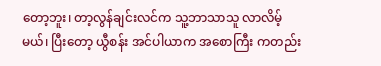တော့ဘူး၊ တာ့လွန်ချင်းလင်က သူ့ဘာသာသူ လာလိမ့်မယ်၊ ပြီးတော့ ယွီစန်း အင်ပါယာက အစောကြီး ကတည်း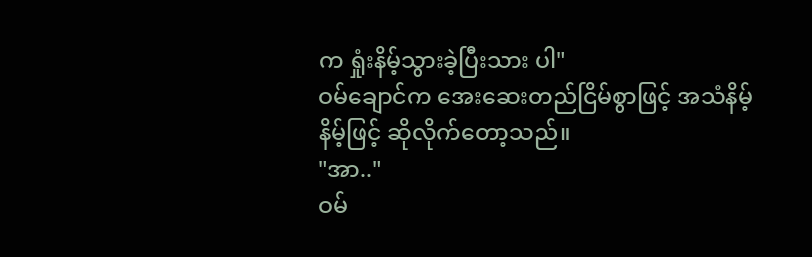က ရှုံးနိမ့်သွားခဲ့ပြီးသား ပါ"
ဝမ်ချောင်က အေးဆေးတည်ငြိမ်စွာဖြင့် အသံနိမ့်နိမ့်ဖြင့် ဆိုလိုက်တော့သည်။
"အာ.."
ဝမ်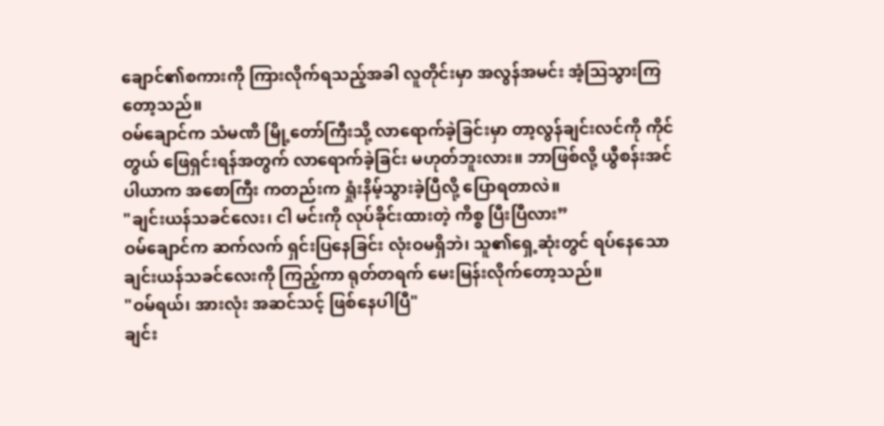ချောင်၏စကားကို ကြားလိုက်ရသည့်အခါ လူတိုင်းမှာ အလွန်အမင်း အံ့ဩသွားကြတော့သည်။
ဝမ်ချောင်က သံမဏိ မြို့တော်ကြီးသို့ လာရောက်ခဲ့ခြင်းမှာ တာ့လွန်ချင်းလင်ကို ကိုင်တွယ် ဖြေရှင်းရန်အတွက် လာရောက်ခဲ့ခြင်း မဟုတ်ဘူးလား။ ဘာဖြစ်လို့ ယွီစန်းအင်ပါယာက အစောကြီး ကတည်းက ရှုံးနိမ့်သွားခဲ့ပြီလို့ ပြောရတာလဲ။
"ချင်းယန်သခင်လေး၊ ငါ မင်းကို လုပ်ခိုင်းထားတဲ့ ကိစ္စ ပြီးပြီလား”
ဝမ်ချောင်က ဆက်လက် ရှင်းပြနေခြင်း လုံးဝမရှိဘဲ၊ သူ၏ရှေ့ဆုံးတွင် ရပ်နေသော ချင်းယန်သခင်လေးကို ကြည့်ကာ ရုတ်တရက် မေးမြန်းလိုက်တော့သည်။
"ဝမ်ရယ်၊ အားလုံး အဆင်သင့် ဖြစ်နေပါပြီ"
ချင်း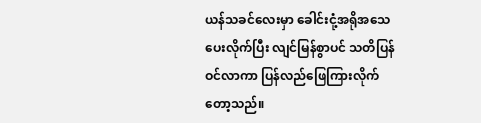ယန်သခင်လေးမှာ ခေါင်းငုံ့အရိုအသေပေးလိုက်ပြီး လျင်မြန်စွာပင် သတိပြန်ဝင်လာကာ ပြန်လည်ဖြေကြားလိုက်တော့သည်။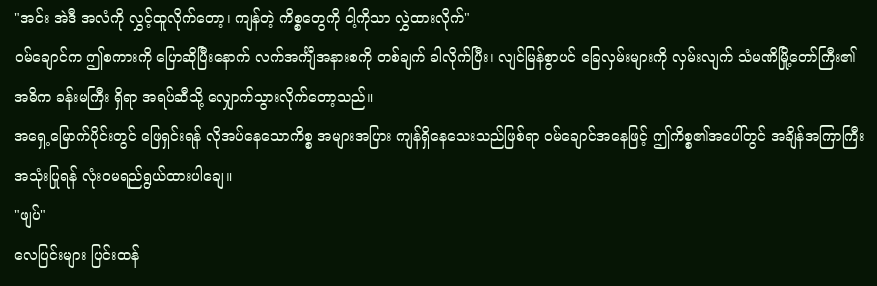"အင်း အဲဒီ အလံကို လွှင့်ထူလိုက်တော့၊ ကျန်တဲ့ ကိစ္စတွေကို ငါ့ကိုသာ လွှဲထားလိုက်"
ဝမ်ချောင်က ဤစကားကို ပြောဆိုပြီးနောက် လက်အင်္ကျီအနားစကို တစ်ချက် ခါလိုက်ပြီး၊ လျင်မြန်စွာပင် ခြေလှမ်းများကို လှမ်းလျက် သံမဏိမြို့တော်ကြီး၏အဓိက ခန်းမကြီး ရှိရာ အရပ်ဆီသို့ လျှောက်သွားလိုက်တော့သည်။
အရှေ့မြောက်ပိုင်းတွင် ဖြေရှင်းရန် လိုအပ်နေသောကိစ္စ အများအပြား ကျန်ရှိနေသေးသည်ဖြစ်ရာ ဝမ်ချောင်အနေဖြင့် ဤကိစ္စ၏အပေါ်တွင် အချိန်အကြာကြီး အသုံးပြုရန် လုံးဝမရည်ရွယ်ထားပါချေ။
"ဖျပ်"
လေပြင်းများ ပြင်းထန်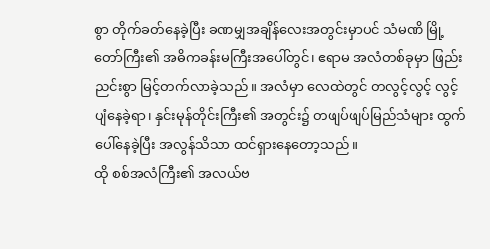စွာ တိုက်ခတ်နေခဲ့ပြီး ခဏမျှအချိန်လေးအတွင်းမှာပင် သံမဏိ မြို့တော်ကြီး၏ အဓိကခန်းမကြီးအပေါ်တွင်၊ ဧရာမ အလံတစ်ခုမှာ ဖြည်းညင်းစွာ မြင့်တက်လာခဲ့သည်။ အလံမှာ လေထဲတွင် တလွင့်လွင့် လွင့်ပျံနေခဲ့ရာ၊ နှင်းမုန်တိုင်းကြီး၏ အတွင်း၌ တဖျပ်ဖျပ်မြည်သံများ ထွက်ပေါ်နေခဲ့ပြီး အလွန်သိသာ ထင်ရှားနေတော့သည်။
ထို စစ်အလံကြီး၏ အလယ်ဗ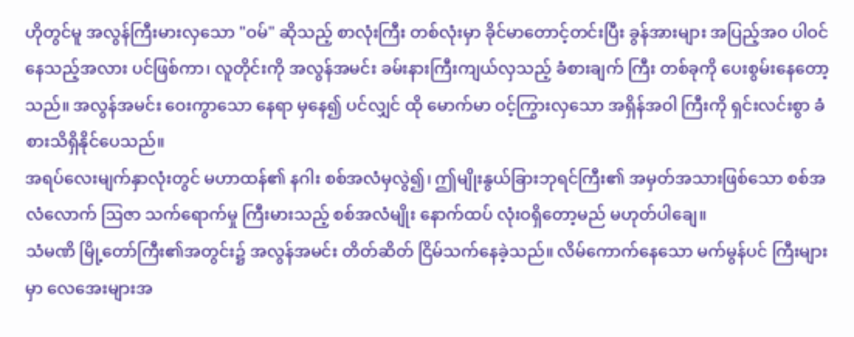ဟိုတွင်မူ အလွန်ကြီးမားလှသော "ဝမ်" ဆိုသည့် စာလုံးကြီး တစ်လုံးမှာ ခိုင်မာတောင့်တင်းပြီး ခွန်အားများ အပြည့်အဝ ပါဝင်နေသည့်အလား ပင်ဖြစ်ကာ၊ လူတိုင်းကို အလွန်အမင်း ခမ်းနားကြီးကျယ်လှသည့် ခံစားချက် ကြီး တစ်ခုကို ပေးစွမ်းနေတော့သည်။ အလွန်အမင်း ဝေးကွာသော နေရာ မှနေ၍ ပင်လျှင် ထို မောက်မာ ဝင့်ကြွားလှသော အရှိန်အဝါ ကြီးကို ရှင်းလင်းစွာ ခံစားသိရှိနိုင်ပေသည်။
အရပ်လေးမျက်နှာလုံးတွင် မဟာထန်၏ နဂါး စစ်အလံမှလွဲ၍၊ ဤမျိုးနွယ်ခြားဘုရင်ကြီး၏ အမှတ်အသားဖြစ်သော စစ်အလံလောက် ဩဇာ သက်ရောက်မှု ကြီးမားသည့် စစ်အလံမျိုး နောက်ထပ် လုံးဝရှိတော့မည် မဟုတ်ပါချေ။
သံမဏိ မြို့တော်ကြီး၏အတွင်း၌ အလွန်အမင်း တိတ်ဆိတ် ငြိမ်သက်နေခဲ့သည်။ လိမ်ကောက်နေသော မက်မွန်ပင် ကြီးများမှာ လေအေးများအ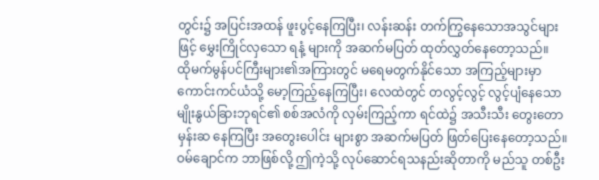တွင်း၌ အပြင်းအထန် ဖူးပွင့်နေကြပြီး၊ လန်းဆန်း တက်ကြွနေသောအသွင်များဖြင့် မွှေးကြိုင်လှသော ရနံ့ များကို အဆက်မပြတ် ထုတ်လွှတ်နေတော့သည်။
ထိုမက်မွန်ပင်ကြီးများ၏အကြားတွင် မရေမတွက်နိုင်သော အကြည့်များမှာ ကောင်းကင်ယံသို့ မော့ကြည့်နေကြပြီး၊ လေထဲတွင် တလွင့်လွင့် လွင့်ပျံနေသော မျိုးနွယ်ခြားဘုရင်၏ စစ်အလံကို လှမ်းကြည့်ကာ ရင်ထဲ၌ အသီးသီး တွေးတော မှန်းဆ နေကြပြီး အတွေးပေါင်း များစွာ အဆက်မပြတ် ဖြတ်ပြေးနေတော့သည်။
ဝမ်ချောင်က ဘာဖြစ်လို့ ဤကဲ့သို့ လုပ်ဆောင်ရသနည်းဆိုတာကို မည်သူ တစ်ဦး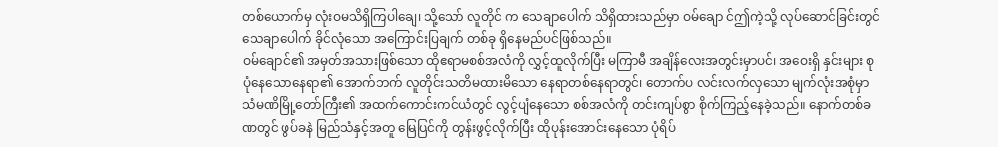တစ်ယောက်မှ လုံးဝမသိရှိကြပါချေ၊ သို့သော် လူတိုင် က သေချာပေါက် သိရှိထားသည်မှာ ဝမ်ချော င်ဤကဲ့သို့ လုပ်ဆောင်ခြင်းတွင် သေချာပေါက် ခိုင်လုံသော အကြောင်းပြချက် တစ်ခု ရှိနေမည်ပင်ဖြစ်သည်။
ဝမ်ချောင်၏ အမှတ်အသားဖြစ်သော ထိုဧရာမစစ်အလံကို လွှင့်ထူလိုက်ပြီး မကြာမီ အချိန်လေးအတွင်းမှာပင်၊ အဝေးရှိ နှင်းများ စုပုံနေသောနေရာ၏ အောက်ဘက် လူတိုင်းသတိမထားမိသော နေရာတစ်နေရာတွင်၊ တောက်ပ လင်းလက်လှသော မျက်လုံးအစုံမှာ သံမဏိမြို့တော်ကြီး၏ အထက်ကောင်းကင်ယံတွင် လွင့်ပျံနေသော စစ်အလံကို တင်းကျပ်စွာ စိုက်ကြည့်နေခဲ့သည်။ နောက်တစ်ခဏတွင် ဖွပ်ခနဲ မြည်သံနှင့်အတူ မြေပြင်ကို တွန်းဖွင့်လိုက်ပြီး ထိုပုန်းအောင်းနေသော ပုံရိပ်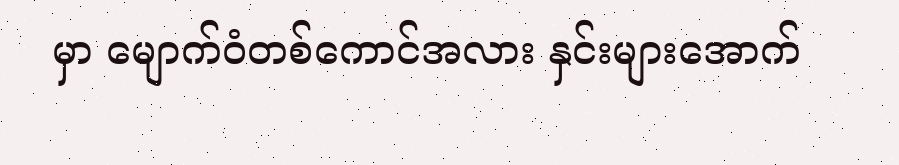မှာ မျောက်ဝံတစ်ကောင်အလား နှင်းများအောက်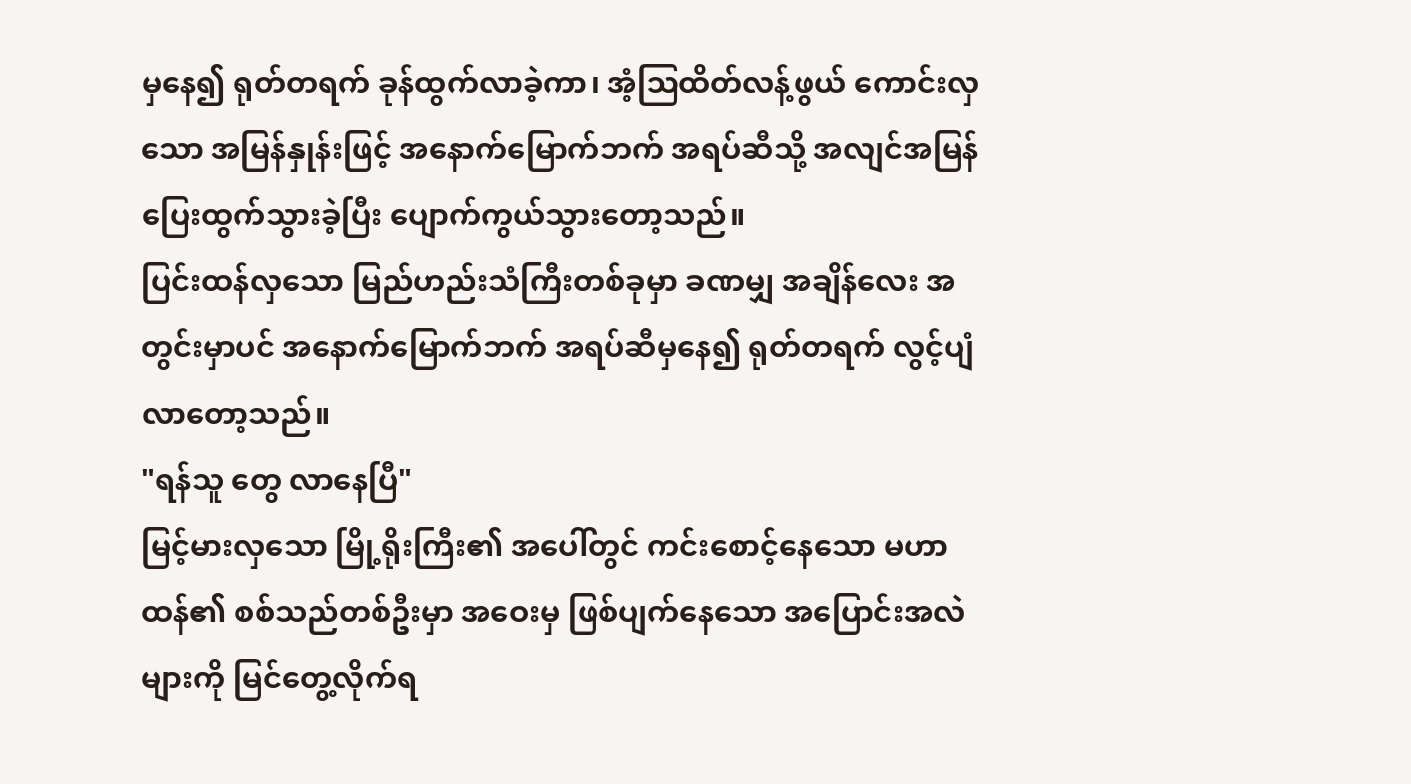မှနေ၍ ရုတ်တရက် ခုန်ထွက်လာခဲ့ကာ၊ အံ့ဩထိတ်လန့်ဖွယ် ကောင်းလှသော အမြန်နှုန်းဖြင့် အနောက်မြောက်ဘက် အရပ်ဆီသို့ အလျင်အမြန် ပြေးထွက်သွားခဲ့ပြီး ပျောက်ကွယ်သွားတော့သည်။
ပြင်းထန်လှသော မြည်ဟည်းသံကြီးတစ်ခုမှာ ခဏမျှ အချိန်လေး အတွင်းမှာပင် အနောက်မြောက်ဘက် အရပ်ဆီမှနေ၍ ရုတ်တရက် လွင့်ပျံလာတော့သည်။
"ရန်သူ တွေ လာနေပြီ"
မြင့်မားလှသော မြို့ရိုးကြီး၏ အပေါ်တွင် ကင်းစောင့်နေသော မဟာထန်၏ စစ်သည်တစ်ဦးမှာ အဝေးမှ ဖြစ်ပျက်နေသော အပြောင်းအလဲများကို မြင်တွေ့လိုက်ရ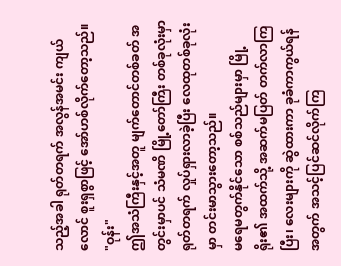သည့်အခါ ရုတ်တရက် အလွန်အမင်း ကျယ်လောင် စူးရှစွာဖြင့် အော်ဟစ်လိုက်တော့သည်။
"ဝုန်း"
ဤအသံကြီးနှင့်အတူ မျက်တောင်တစ်ခတ် အတွင်းမှာပင် သံမဏိ မြို့တော်ကြီး တစ်ခုလုံးမှာ ရုတ်တရက် လှုပ်ရှားလာခဲ့ပြီး လေထုတစ်ခုလုံးမှာ တင်းမာသွားတော့သည်။
မရေမတွက်နိုင်သော စစ်သည်များမှာ မြို့ရိုး၏ အထက်သို့ အဆက်မပြတ် တက်လာကြပြီး၊ လေးများကို ဆွဲထားကာ ခုခံကာကွယ်ရန်အတွက် အသင့်ပြင်ဆင်လိုက်ကြ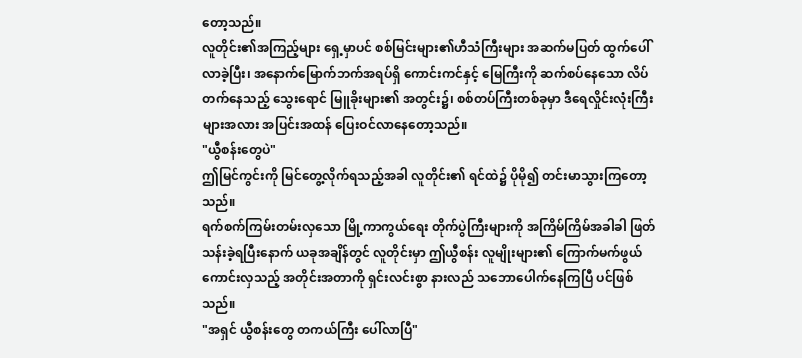တော့သည်။
လူတိုင်း၏အကြည့်များ ရှေ့မှာပင် စစ်မြင်းများ၏ဟီသံကြီးများ အဆက်မပြတ် ထွက်ပေါ်လာခဲ့ပြီး၊ အနောက်မြောက်ဘက်အရပ်ရှိ ကောင်းကင်နှင့် မြေကြီးကို ဆက်စပ်နေသော လိပ်တက်နေသည့် သွေးရောင် မြူခိုးများ၏ အတွင်း၌၊ စစ်တပ်ကြီးတစ်ခုမှာ ဒီရေလှိုင်းလုံးကြီးများအလား အပြင်းအထန် ပြေးဝင်လာနေတော့သည်။
"ယွီစန်းတွေပဲ"
ဤမြင်ကွင်းကို မြင်တွေ့လိုက်ရသည့်အခါ လူတိုင်း၏ ရင်ထဲ၌ ပိုမို၍ တင်းမာသွားကြတော့သည်။
ရက်စက်ကြမ်းတမ်းလှသော မြို့ကာကွယ်ရေး တိုက်ပွဲကြီးများကို အကြိမ်ကြိမ်အခါခါ ဖြတ်သန်းခဲ့ရပြီးနောက် ယခုအချိန်တွင် လူတိုင်းမှာ ဤယွီစန်း လူမျိုးများ၏ ကြောက်မက်ဖွယ် ကောင်းလှသည့် အတိုင်းအတာကို ရှင်းလင်းစွာ နားလည် သဘောပေါက်နေကြပြီ ပင်ဖြစ်သည်။
"အရှင် ယွီစန်းတွေ တကယ်ကြီး ပေါ်လာပြီ"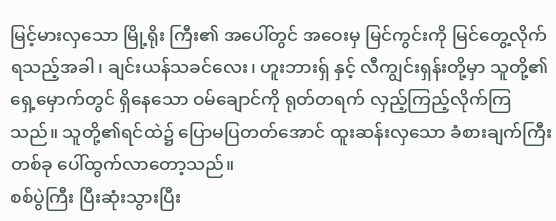မြင့်မားလှသော မြို့ရိုး ကြီး၏ အပေါ်တွင် အဝေးမှ မြင်ကွင်းကို မြင်တွေ့လိုက်ရသည့်အခါ၊ ချင်းယန်သခင်လေး၊ ဟူးဘားရှ် နှင့် လီကျွင်းရှန်းတို့မှာ သူတို့၏ ရှေ့မှောက်တွင် ရှိနေသော ဝမ်ချောင်ကို ရုတ်တရက် လှည့်ကြည့်လိုက်ကြသည်။ သူတို့၏ရင်ထဲ၌ ပြောမပြတတ်အောင် ထူးဆန်းလှသော ခံစားချက်ကြီးတစ်ခု ပေါ်ထွက်လာတော့သည်။
စစ်ပွဲကြီး ပြီးဆုံးသွားပြီး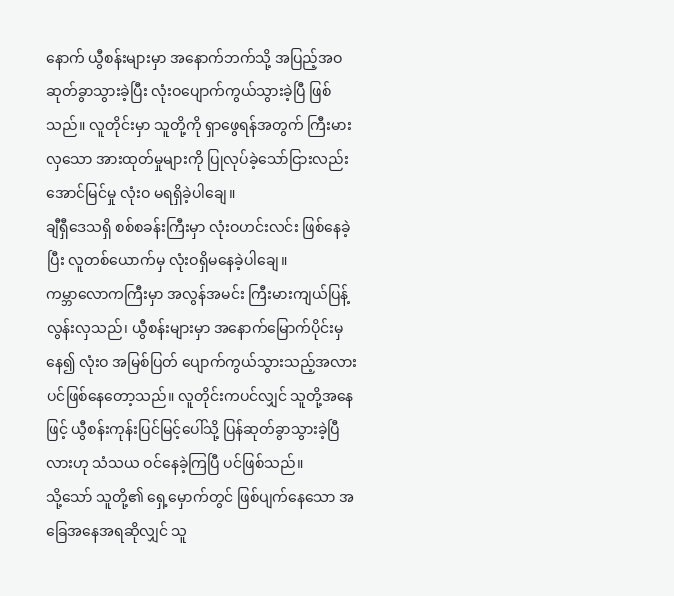နောက် ယွီစန်းများမှာ အနောက်ဘက်သို့ အပြည့်အဝ ဆုတ်ခွာသွားခဲ့ပြီး လုံးဝပျောက်ကွယ်သွားခဲ့ပြီ ဖြစ်သည်။ လူတိုင်းမှာ သူတို့ကို ရှာဖွေရန်အတွက် ကြီးမားလှသော အားထုတ်မှုများကို ပြုလုပ်ခဲ့သော်ငြားလည်း အောင်မြင်မှု လုံးဝ မရရှိခဲ့ပါချေ။
ချီရှီဒေသရှိ စစ်စခန်းကြီးမှာ လုံးဝဟင်းလင်း ဖြစ်နေခဲ့ပြီး လူတစ်ယောက်မှ လုံးဝရှိမနေခဲ့ပါချေ။
ကမ္ဘာလောကကြီးမှာ အလွန်အမင်း ကြီးမားကျယ်ပြန့်လွန်းလှသည်၊ ယွီစန်းများမှာ အနောက်မြောက်ပိုင်းမှနေ၍ လုံးဝ အမြစ်ပြတ် ပျောက်ကွယ်သွားသည့်အလား ပင်ဖြစ်နေတော့သည်။ လူတိုင်းကပင်လျှင် သူတို့အနေဖြင့် ယွီစန်းကုန်းပြင်မြင့်ပေါ်သို့ ပြန်ဆုတ်ခွာသွားခဲ့ပြီလားဟု သံသယ ဝင်နေခဲ့ကြပြီ ပင်ဖြစ်သည်။
သို့သော် သူတို့၏ ရှေ့မှောက်တွင် ဖြစ်ပျက်နေသော အခြေအနေအရဆိုလျှင် သူ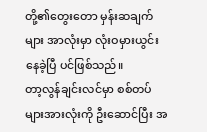တို့၏တွေးတော မှန်းဆချက်များ အာလုံးမှာ လုံးဝမှားယွင်းနေခဲ့ပြီ ပင်ဖြစ်သည်။
တာ့လွန်ချင်းလင်မှာ စစ်တပ်များအားလုံးကို ဦးဆောင်ပြီး အ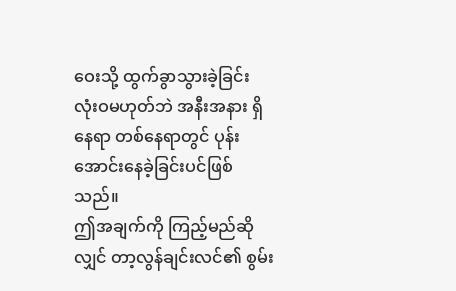ဝေးသို့ ထွက်ခွာသွားခဲ့ခြင်း လုံးဝမဟုတ်ဘဲ အနီးအနား ရှိ နေရာ တစ်နေရာတွင် ပုန်းအောင်းနေခဲ့ခြင်းပင်ဖြစ်သည်။
ဤအချက်ကို ကြည့်မည်ဆိုလျှင် တာ့လွန်ချင်းလင်၏ စွမ်း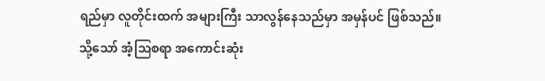ရည်မှာ လူတိုင်းထက် အများကြီး သာလွန်နေသည်မှာ အမှန်ပင် ဖြစ်သည်။
သို့သော် အံ့ဩစရာ အကောင်းဆုံး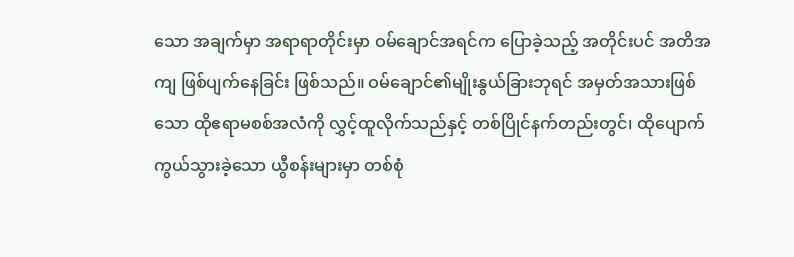သော အချက်မှာ အရာရာတိုင်းမှာ ဝမ်ချောင်အရင်က ပြောခဲ့သည့် အတိုင်းပင် အတိအကျ ဖြစ်ပျက်နေခြင်း ဖြစ်သည်။ ဝမ်ချောင်၏မျိုးနွယ်ခြားဘုရင် အမှတ်အသားဖြစ်သော ထိုဧရာမစစ်အလံကို လွှင့်ထူလိုက်သည်နှင့် တစ်ပြိုင်နက်တည်းတွင်၊ ထိုပျောက်ကွယ်သွားခဲ့သော ယွီစန်းများမှာ တစ်စုံ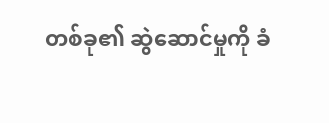တစ်ခု၏ ဆွဲဆောင်မှုကို ခံ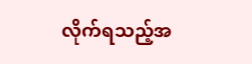လိုက်ရသည့်အ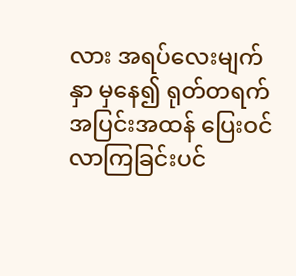လား အရပ်လေးမျက်နှာ မှနေ၍ ရုတ်တရက် အပြင်းအထန် ပြေးဝင်လာကြခြင်းပင်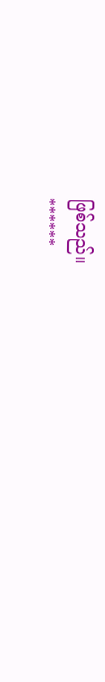ဖြစ်သည်။
******